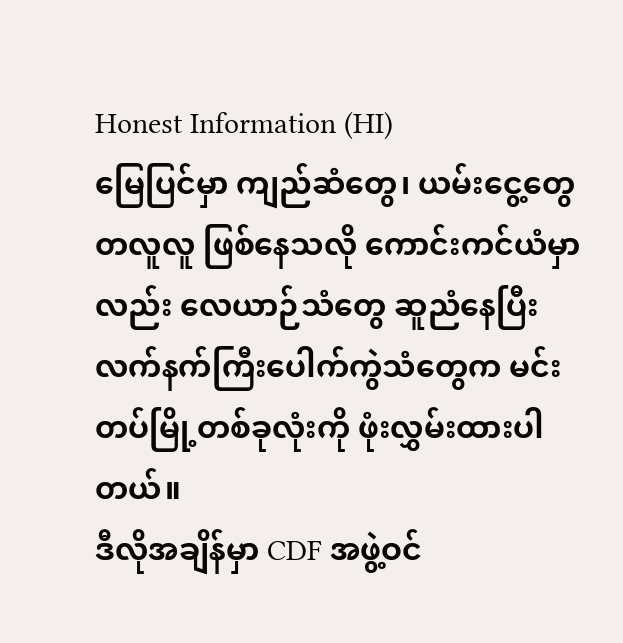Honest Information (HI)
မြေပြင်မှာ ကျည်ဆံတွေ၊ ယမ်းငွေ့တွေ တလူလူ ဖြစ်နေသလို ကောင်းကင်ယံမှာလည်း လေယာဉ်သံတွေ ဆူညံနေပြီး လက်နက်ကြီးပေါက်ကွဲသံတွေက မင်းတပ်မြို့တစ်ခုလုံးကို ဖုံးလွှမ်းထားပါတယ်။
ဒီလိုအချိန်မှာ CDF အဖွဲ့ဝင်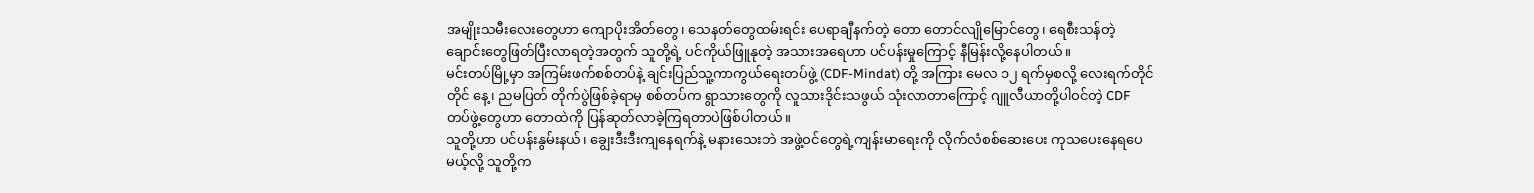အမျိုးသမီးလေးတွေဟာ ကျောပိုးအိတ်တွေ၊ သေနတ်တွေထမ်းရင်း ပေရာချီနက်တဲ့ တော တောင်လျိုမြောင်တွေ၊ ရေစီးသန်တဲ့ ချောင်းတွေဖြတ်ပြီးလာရတဲ့အတွက် သူတို့ရဲ့ ပင်ကိုယ်ဖြူနုတဲ့ အသားအရေဟာ ပင်ပန်းမှုကြောင့် နီမြန်းလို့နေပါတယ်။
မင်းတပ်မြို့မှာ အကြမ်းဖက်စစ်တပ်နဲ့ ချင်းပြည်သူ့ကာကွယ်ရေးတပ်ဖွဲ့ (CDF-Mindat) တို့ အကြား မေလ ၁၂ ရက်မှစလို့ လေးရက်တိုင်တိုင် နေ့၊ ညမပြတ် တိုက်ပွဲဖြစ်ခဲ့ရာမှ စစ်တပ်က ရွာသားတွေကို လူသားဒိုင်းသဖွယ် သုံးလာတာကြောင့် ဂျူလီယာတို့ပါဝင်တဲ့ CDF တပ်ဖွဲ့တွေဟာ တောထဲကို ပြန်ဆုတ်လာခဲ့ကြရတာပဲဖြစ်ပါတယ်။
သူတို့ဟာ ပင်ပန်းနွမ်းနယ်၊ ချွေးဒီးဒီးကျနေရက်နဲ့ မနားသေးဘဲ အဖွဲ့ဝင်တွေရဲ့ကျန်းမာရေးကို လိုက်လံစစ်ဆေးပေး ကုသပေးနေရပေမယ့်လို့ သူတို့က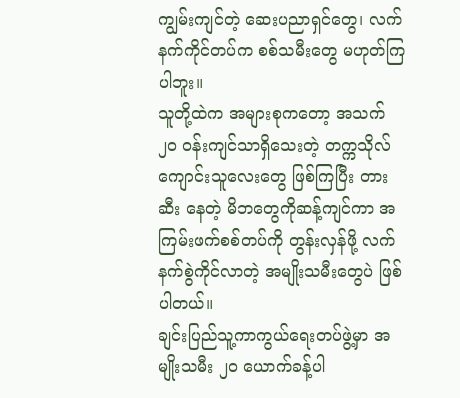ကျွမ်းကျင်တဲ့ ဆေးပညာရှင်တွေ၊ လက်နက်ကိုင်တပ်က စစ်သမီးတွေ မဟုတ်ကြပါဘူး။
သူတို့ထဲက အများစုကတော့ အသက် ၂၀ ဝန်းကျင်သာရှိသေးတဲ့ တက္ကသိုလ်ကျောင်းသူလေးတွေ ဖြစ်ကြပြီး တားဆီး နေတဲ့ မိဘတွေကိုဆန့်ကျင်ကာ အကြမ်းဖက်စစ်တပ်ကို တွန်းလှန်ဖို့ လက်နက်စွဲကိုင်လာတဲ့ အမျိုးသမီးတွေပဲ ဖြစ်ပါတယ်။
ချင်းပြည်သူ့ကာကွယ်ရေးတပ်ဖွဲ့မှာ အမျိုးသမီး ၂၀ ယောက်ခန့်ပါ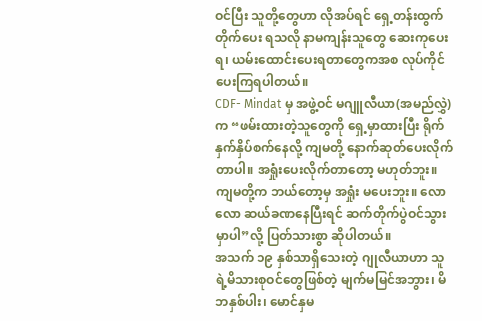ဝင်ပြီး သူတို့တွေဟာ လိုအပ်ရင် ရှေ့တန်းထွက်တိုက်ပေး ရသလို နာမကျန်းသူတွေ ဆေးကုပေးရ၊ ယမ်းထောင်းပေးရတာတွေကအစ လုပ်ကိုင်ပေးကြရပါတယ်။
CDF- Mindat မှ အဖွဲ့ဝင် မဂျူလီယာ(အမည်လွှဲ)က “ဖမ်းထားတဲ့သူတွေကို ရှေ့မှာထားပြီး ရိုက်နှက်နှိပ်စက်နေလို့ ကျမတို့ နောက်ဆုတ်ပေးလိုက်တာပါ။ အရှုံးပေးလိုက်တာတော့ မဟုတ်ဘူး။ ကျမတို့က ဘယ်တော့မှ အရှုံး မပေးဘူး။ လောလော ဆယ်ခဏနေပြီးရင် ဆက်တိုက်ပွဲဝင်သွားမှာပါ”လို့ ပြတ်သားစွာ ဆိုပါတယ်။
အသက် ၁၉ နှစ်သာရှိသေးတဲ့ ဂျုလီယာဟာ သူရဲ့မိသားစုဝင်တွေဖြစ်တဲ့ မျက်မမြင်အဘွား၊ မိဘနှစ်ပါး၊ မောင်နှမ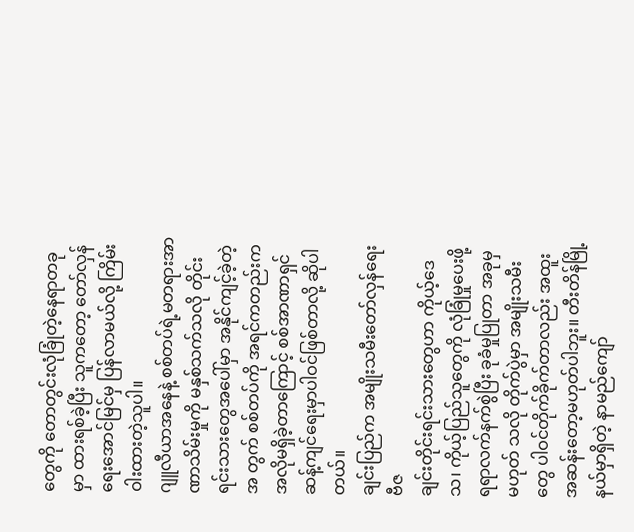တွေကို တောတွင်းလုံခြုံတဲ့နေရာတခုမှာ ထားရစ်ခဲ့ပြီး သူကတော့ တော်လှန်ရေးအောင်မြင်မှ ပြန်လာမယ်လို့ ကြိမ်းဝါးထားတဲ့သူပါ။
ဂျူလီယာအနေနဲ့ စစ်တပ်ရဲ့မတရားအာဏာသိမ်းမှုကို မနှစ်သက်သလို တိုင်းရင်းသားတွေအပေါ်မှာ အနိုင်ကျင့်ခဲ့တဲ့ အ တွက် စစ်တပ်ကို အရင်ကတည်းကအလိုမရှိခဲ့တာကြောင့် စစ်အာဏာရှင်ဆန့်ကျင်ရေးမှာပါဝင်ဖြစ်တာလို့ ဆိုပါတယ်။
ချင်းပြည်က အမျိုးသမီးတော်လှန်ရေး ဗီဇ
ချင်းတိုင်းရင်းသားတွေဟာ ကိုယ့်ဒေသ၊ ကိုယ့်ပြည်သူတွေကို လုံခြုံမှုပေးဖို့ ရရာလက်နက်စွဲပြီး ခုခံမှုပြုတာ အခုမှမဟုတ် သလို တိုက်ပွဲမှာ အမျိုးသမီးတွေ ပါဝင်တိုက်ခိုက်တာလည်း အထူးအဆန်းတော့မဟုတ်ပါဘူး။ တီးတိန်မြို့နယ်မှာရှိတဲ့ နာမည်ကျော်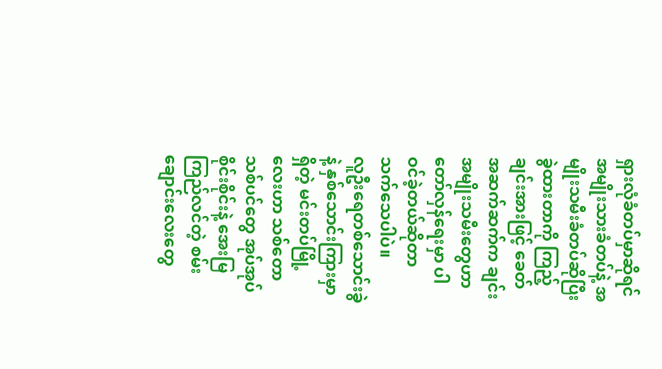ရှားလုံခံတပ်မှာဆိုရင် အမျိုးသားခံတပ်နဲ့ အမျိုးသမီးခံတပ်ဆိုပြီး ခွဲထားတာကို ကြည့်ချင်းအားဖြင့် ခေတ် အဆက်ဆက်က ချင်းအမျိုးသမီးတွေဟာ တော်လှန်ရေးမှာ ပါဝင်ခဲ့တယ်ဆိုတာ သက်သေပါပဲ။
လူဦးရေတစ်သောင်းခွဲနဲ့ နှစ်သောင်းကြားမှာရှိတဲ့ မင်းတပ်မြို့လေးဟာ သစ်တောသစ်ပင်တွေ အုပ်အုပ်စိုင်းစိုင်းနဲ့ အေးမြ ကြည်လင်တဲ့ စမ်းချောင်းလေးတွေ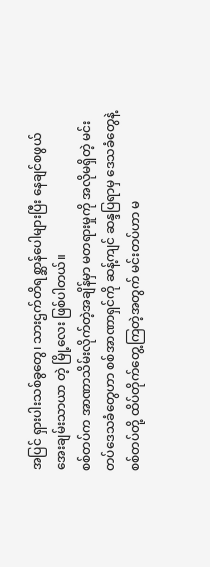အပြင် ရှားပါးသစ်ခွတွေ၊ သားဌက်တိရစ္ဆာန်ပေါများပြီး နေချင်စဖွယ် အေးချမ်းသာယာ တဲ့ မြို့လေး ဖြစ်ပါတယ်။
စစ်တပ်က အာဏာသိမ်းလိုက်တဲ့အချိန်မှာ မတရားမှုကို အလိုမရှိတဲ့ မင်းတပ်ဒေသခံတွေဟာ စစ်အာဏာရှင်ကို ဆန့်ကျင် ဆန္ဒပြရာမှ ဒေသခံတွေနဲ့ စစ်တပ်တို့ ထိပ်တိုက်တွေ့ကြတဲ့အတွက် မင်းတပ်ဟာ မ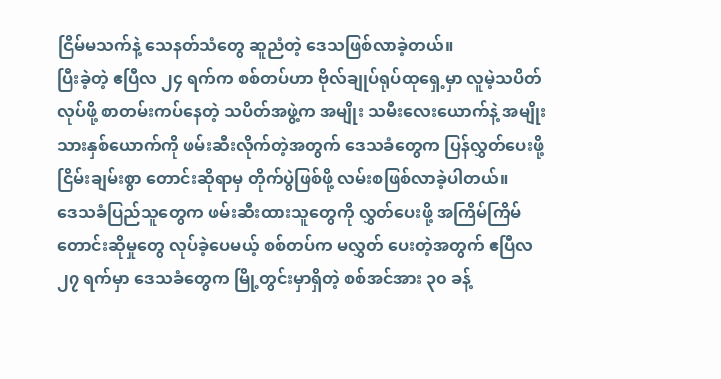ငြိမ်မသက်နဲ့ သေနတ်သံတွေ ဆူညံတဲ့ ဒေသဖြစ်လာခဲ့တယ်။
ပြီးခဲ့တဲ့ ဧပြီလ ၂၄ ရက်က စစ်တပ်ဟာ ဗိုလ်ချုပ်ရုပ်ထုရှေ့မှာ လူမဲ့သပိတ်လုပ်ဖို့ စာတမ်းကပ်နေတဲ့ သပိတ်အဖွဲ့က အမျိုး သမီးလေးယောက်နဲ့ အမျိုးသားနှစ်ယောက်ကို ဖမ်းဆီးလိုက်တဲ့အတွက် ဒေသခံတွေက ပြန်လွှတ်ပေးဖို့ ငြိမ်းချမ်းစွာ တောင်းဆိုရာမှ တိုက်ပွဲဖြစ်ဖို့ လမ်းစဖြစ်လာခဲ့ပါတယ်။
ဒေသခံပြည်သူတွေက ဖမ်းဆီးထားသူတွေကို လွှတ်ပေးဖို့ အကြိမ်ကြိမ်တောင်းဆိုမှုတွေ လုပ်ခဲ့ပေမယ့် စစ်တပ်က မလွှတ် ပေးတဲ့အတွက် ဧပြီလ ၂၇ ရက်မှာ ဒေသခံတွေက မြို့တွင်းမှာရှိတဲ့ စစ်အင်အား ၃၀ ခန့်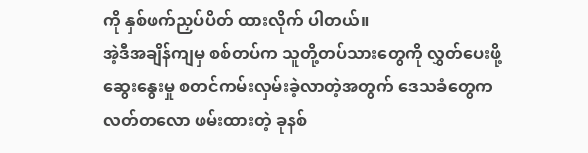ကို နှစ်ဖက်ညှပ်ပိတ် ထားလိုက် ပါတယ်။
အဲ့ဒီအချိန်ကျမှ စစ်တပ်က သူတို့တပ်သားတွေကို လွှတ်ပေးဖို့ ဆွေးနွေးမှု စတင်ကမ်းလှမ်းခဲ့လာတဲ့အတွက် ဒေသခံတွေက လတ်တလော ဖမ်းထားတဲ့ ခုနစ်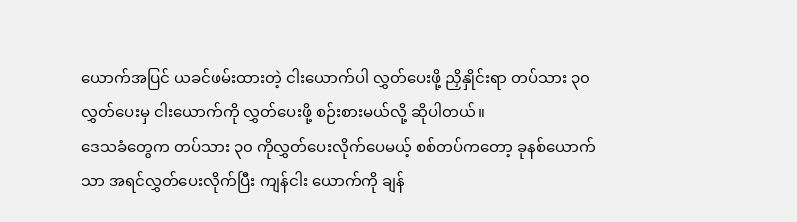ယောက်အပြင် ယခင်ဖမ်းထားတဲ့ ငါးယောက်ပါ လွှတ်ပေးဖို့ ညှိနှိုင်းရာ တပ်သား ၃၀ လွှတ်ပေးမှ ငါးယောက်ကို လွှတ်ပေးဖို့ စဉ်းစားမယ်လို့ ဆိုပါတယ်။
ဒေသခံတွေက တပ်သား ၃၀ ကိုလွှတ်ပေးလိုက်ပေမယ့် စစ်တပ်ကတော့ ခုနစ်ယောက်သာ အရင်လွှတ်ပေးလိုက်ပြီး ကျန်ငါး ယောက်ကို ချန်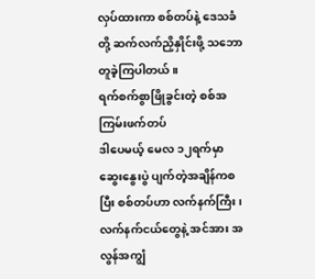လှပ်ထားကာ စစ်တပ်နဲ့ ဒေသခံတို့ ဆက်လက်ညှိနှိုင်းဖို့ သဘောတူခဲ့ကြပါတယ်။
ရက်စက်စွာဖြိုခွင်းတဲ့ စစ်အကြမ်းဖက်တပ်
ဒါပေမယ့် မေလ ၁၂ရက်မှာ ဆွေးနွေးပွဲ ပျက်တဲ့အချိန်ကစပြီး စစ်တပ်ဟာ လက်နက်ကြီး၊ လက်နက်ငယ်တွေနဲ့ အင်အား အလွန်အကျွံ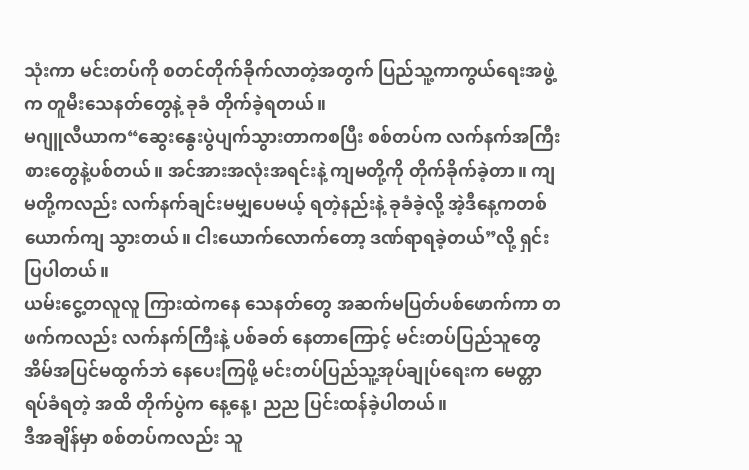သုံးကာ မင်းတပ်ကို စတင်တိုက်ခိုက်လာတဲ့အတွက် ပြည်သူ့ကာကွယ်ရေးအဖွဲ့က တူမီးသေနတ်တွေနဲ့ ခုခံ တိုက်ခဲ့ရတယ်။
မဂျူလီယာက“ဆွေးနွေးပွဲပျက်သွားတာကစပြီး စစ်တပ်က လက်နက်အကြီးစားတွေနဲ့ပစ်တယ်။ အင်အားအလုံးအရင်းနဲ့ ကျမတို့ကို တိုက်ခိုက်ခဲ့တာ။ ကျမတို့ကလည်း လက်နက်ချင်းမမျှပေမယ့် ရတဲ့နည်းနဲ့ ခုခံခဲ့လို့ အဲ့ဒီနေ့ကတစ်ယောက်ကျ သွားတယ်။ ငါးယောက်လောက်တော့ ဒဏ်ရာရခဲ့တယ်”လို့ ရှင်းပြပါတယ်။
ယမ်းငွေ့တလူလူ ကြားထဲကနေ သေနတ်တွေ အဆက်မပြတ်ပစ်ဖောက်ကာ တဖက်ကလည်း လက်နက်ကြီးနဲ့ ပစ်ခတ် နေတာကြောင့် မင်းတပ်ပြည်သူတွေ အိမ်အပြင်မထွက်ဘဲ နေပေးကြဖို့ မင်းတပ်ပြည်သူ့အုပ်ချုပ်ရေးက မေတ္တာရပ်ခံရတဲ့ အထိ တိုက်ပွဲက နေ့နေ့၊ ညည ပြင်းထန်ခဲ့ပါတယ်။
ဒီအချိန်မှာ စစ်တပ်ကလည်း သူ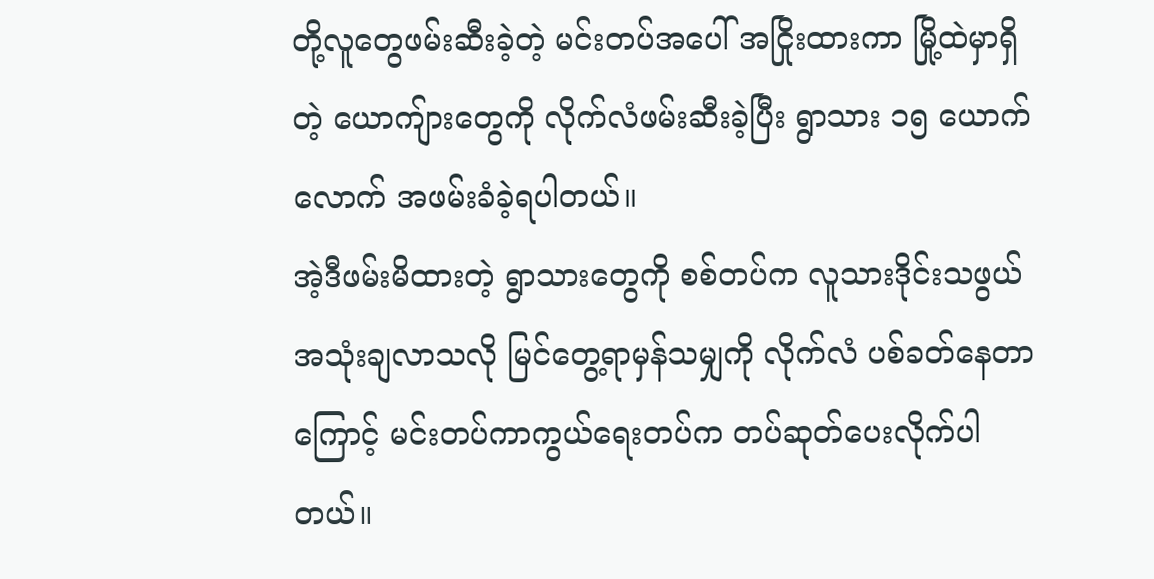တို့လူတွေဖမ်းဆီးခဲ့တဲ့ မင်းတပ်အပေါ် အငြိုးထားကာ မြို့ထဲမှာရှိတဲ့ ယောကျ်ားတွေကို လိုက်လံဖမ်းဆီးခဲ့ပြီး ရွာသား ၁၅ ယောက်လောက် အဖမ်းခံခဲ့ရပါတယ်။
အဲ့ဒီဖမ်းမိထားတဲ့ ရွာသားတွေကို စစ်တပ်က လူသားဒိုင်းသဖွယ် အသုံးချလာသလို မြင်တွေ့ရာမှန်သမျှကို လိုက်လံ ပစ်ခတ်နေတာကြောင့် မင်းတပ်ကာကွယ်ရေးတပ်က တပ်ဆုတ်ပေးလိုက်ပါတယ်။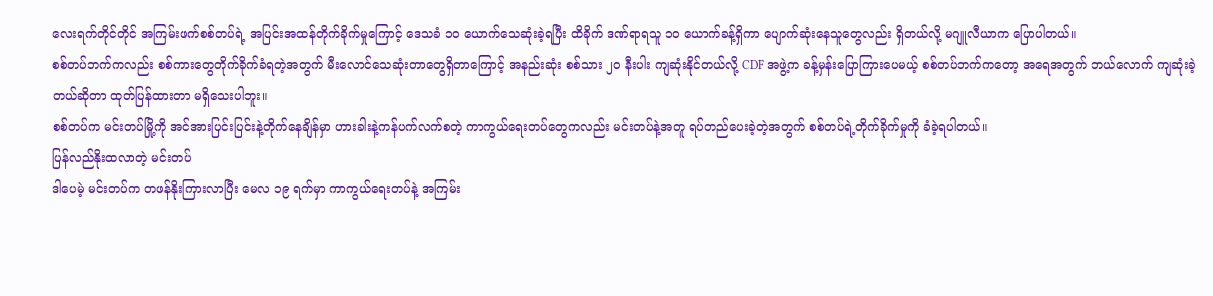လေးရက်တိုင်တိုင် အကြမ်းဖက်စစ်တပ်ရဲ့ အပြင်းအထန်တိုက်ခိုက်မှုကြောင့် ဒေသခံ ၁၀ ယောက်သေဆုံးခဲ့ရပြီး ထိခိုက် ဒဏ်ရာရသူ ၁၀ ယောက်ခန့်ရှိကာ ပျောက်ဆုံးနေသူတွေလည်း ရှိတယ်လို့ မဂျူလီယာက ပြောပါတယ်။
စစ်တပ်ဘက်ကလည်း စစ်ကားတွေတိုက်ခိုက်ခံရတဲ့အတွက် မီးလောင်သေဆုံးတာတွေရှိတာကြောင့် အနည်းဆုံး စစ်သား ၂၀ နီးပါး ကျဆုံးနိုင်တယ်လို့ CDF အဖွဲ့က ခန့်မှန်းပြောကြားပေမယ့် စစ်တပ်ဘက်ကတော့ အရေအတွက် ဘယ်လောက် ကျဆုံးခဲ့တယ်ဆိုတာ ထုတ်ပြန်ထားတာ မရှိသေးပါဘူး။
စစ်တပ်က မင်းတပ်မြို့ကို အင်အားပြင်းပြင်းနဲ့တိုက်နေချိန်မှာ ဟားခါးနဲ့ကန်ပက်လက်စတဲ့ ကာကွယ်ရေးတပ်တွေကလည်း မင်းတပ်နဲ့အတူ ရပ်တည်ပေးခဲ့တဲ့အတွက် စစ်တပ်ရဲ့တိုက်ခိုက်မှုကို ခံခဲ့ရပါတယ်။
ပြန်လည်နိုးထလာတဲ့ မင်းတပ်
ဒါပေမဲ့ မင်းတပ်က တဖန်နိုးကြားလာပြီး မေလ ၁၉ ရက်မှာ ကာကွယ်ရေးတပ်နဲ့ အကြမ်း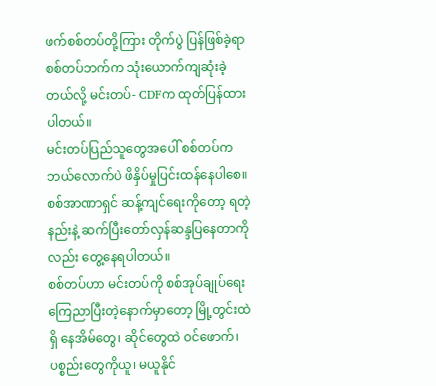ဖက်စစ်တပ်တို့ကြား တိုက်ပွဲ ပြန်ဖြစ်ခဲ့ရာ စစ်တပ်ဘက်က သုံးယောက်ကျဆုံးခဲ့တယ်လို့ မင်းတပ်- CDFက ထုတ်ပြန်ထားပါတယ်။
မင်းတပ်ပြည်သူတွေအပေါ် စစ်တပ်က ဘယ်လောက်ပဲ ဖိနှိပ်မှုပြင်းထန်နေပါစေ။ စစ်အာဏာရှင် ဆန့်ကျင်ရေးကိုတော့ ရတဲ့နည်းနဲ့ ဆက်ပြီးတော်လှန်ဆန္ဒပြနေတာကိုလည်း တွေ့နေရပါတယ်။
စစ်တပ်ဟာ မင်းတပ်ကို စစ်အုပ်ချုပ်ရေးကြေညာပြီးတဲ့နောက်မှာတော့ မြို့တွင်းထဲရှိ နေအိမ်တွေ၊ ဆိုင်တွေထဲ ဝင်ဖောက်၊ ပစ္စည်းတွေကိုယူ၊ မယူနိုင်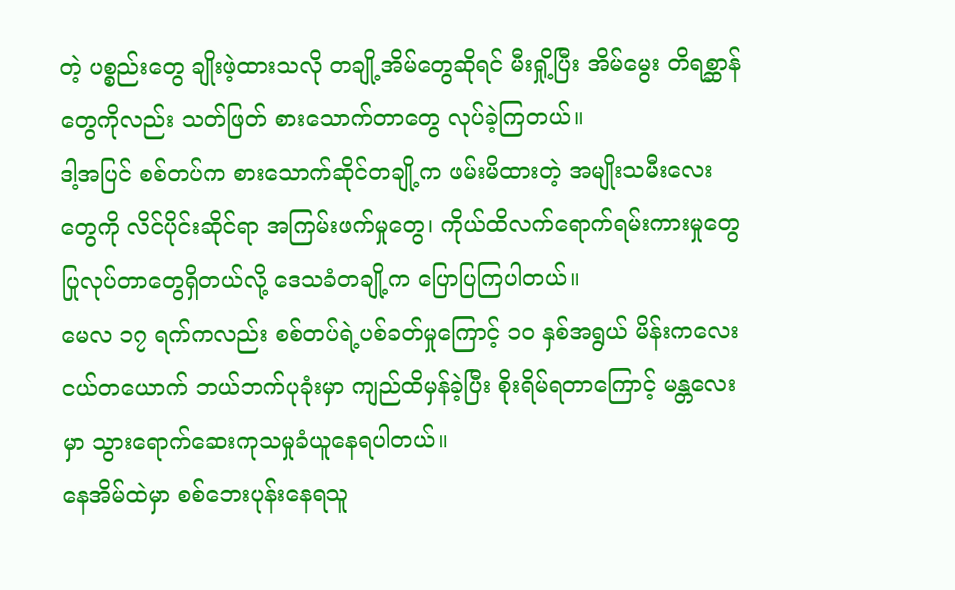တဲ့ ပစ္စည်းတွေ ချိုးဖဲ့ထားသလို တချို့အိမ်တွေဆိုရင် မီးရှို့ပြီး အိမ်မွေး တိရစ္ဆာန်တွေကိုလည်း သတ်ဖြတ် စားသောက်တာတွေ လုပ်ခဲ့ကြတယ်။
ဒါ့အပြင် စစ်တပ်က စားသောက်ဆိုင်တချို့က ဖမ်းမိထားတဲ့ အမျိုးသမီးလေးတွေကို လိင်ပိုင်းဆိုင်ရာ အကြမ်းဖက်မှုတွေ၊ ကိုယ်ထိလက်ရောက်ရမ်းကားမှုတွေ ပြုလုပ်တာတွေရှိတယ်လို့ ဒေသခံတချို့က ပြောပြကြပါတယ်။
မေလ ၁၇ ရက်ကလည်း စစ်တပ်ရဲ့ပစ်ခတ်မှုကြောင့် ၁၀ နှစ်အရွယ် မိန်းကလေးငယ်တယောက် ဘယ်ဘက်ပုခုံးမှာ ကျည်ထိမှန်ခဲ့ပြီး စိုးရိမ်ရတာကြောင့် မန္တလေးမှာ သွားရောက်ဆေးကုသမှုခံယူနေရပါတယ်။
နေအိမ်ထဲမှာ စစ်ဘေးပုန်းနေရသူ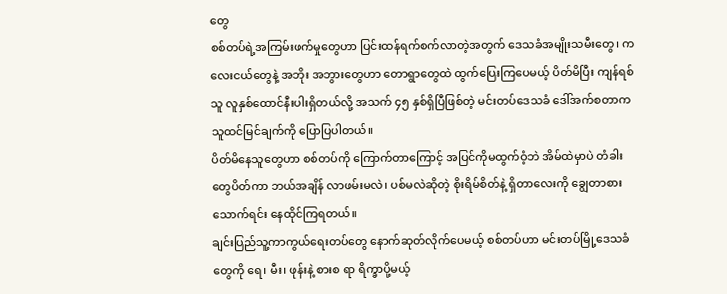တွေ
စစ်တပ်ရဲ့အကြမ်းဖက်မှုတွေဟာ ပြင်းထန်ရက်စက်လာတဲ့အတွက် ဒေသခံအမျိုးသမီးတွေ၊ ကလေးငယ်တွေနဲ့ အဘိုး အဘွားတွေဟာ တောရွာတွေထဲ ထွက်ပြေးကြပေမယ့် ပိတ်မိပြီး ကျန်ရစ်သူ လူနှစ်ထောင်နီးပါးရှိတယ်လို့ အသက် ၄၅ နှစ်ရှိပြီဖြစ်တဲ့ မင်းတပ်ဒေသခံ ဒေါ်အက်စတာက သူထင်မြင်ချက်ကို ပြောပြပါတယ်။
ပိတ်မိနေသူတွေဟာ စစ်တပ်ကို ကြောက်တာကြောင့် အပြင်ကိုမထွက်ဝံ့ဘဲ အိမ်ထဲမှာပဲ တံခါးတွေပိတ်ကာ ဘယ်အချိန် လာဖမ်းမလဲ၊ ပစ်မလဲဆိုတဲ့ စိုးရိမ်စိတ်နဲ့ ရှိတာလေးကို ချွေတာစားသောက်ရင်း နေထိုင်ကြရတယ်။
ချင်းပြည်သူ့ကာကွယ်ရေးတပ်တွေ နောက်ဆုတ်လိုက်ပေမယ့် စစ်တပ်ဟာ မင်းတပ်မြို့ဒေသခံတွေကို ရေ၊ မီး၊ ဖုန်းနဲ့ စားစ ရာ ရိက္ခာပို့မယ့်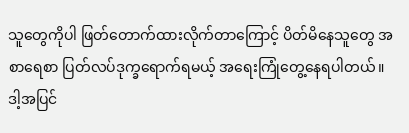သူတွေကိုပါ ဖြတ်တောက်ထားလိုက်တာကြောင့် ပိတ်မိနေသူတွေ အစာရေစာ ပြတ်လပ်ဒုက္ခရောက်ရမယ့် အရေးကြုံတွေ့နေရပါတယ်။
ဒါ့အပြင်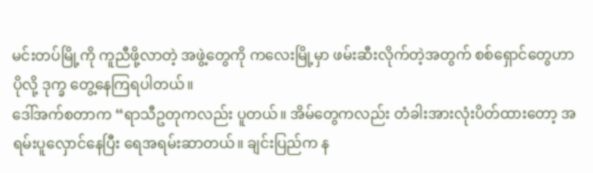မင်းတပ်မြို့ကို ကူညီဖို့လာတဲ့ အဖွဲ့တွေကို ကလေးမြို့မှာ ဖမ်းဆီးလိုက်တဲ့အတွက် စစ်ရှောင်တွေဟာ ပိုလို့ ဒုက္ခ တွေ့နေကြရပါတယ်။
ဒေါ်အက်စတာက “ရာသီဥတုကလည်း ပူတယ်။ အိမ်တွေကလည်း တံခါးအားလုံးပိတ်ထားတော့ အရမ်းပူလှောင်နေပြီး ရေအရမ်းဆာတယ်။ ချင်းပြည်က န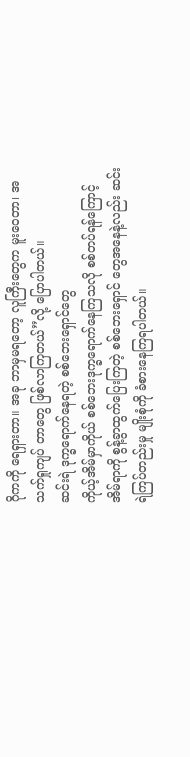ဂိုကကို ရေရှားတာ။ အခု ဘာမှမရတော့ လူကြီးတွေက မူးဝေတာ၊ အသက်ရှုကျပ် တာတွေ ဖြစ်လာကြတယ်”လို့ ပြောပါတယ်။
ဆင်းရဲ ဒုက္ခရောက်နေရတဲ့ စစ်ဘေးရှောင်တွေ
ကိုယ့်အိမ်မှာကိုယ် စစ်ဘေးဒုက္ခရောက်နေကြသလို စစ်တပ်ရန်ကြောင့် အိမ်ရာကို စွန့်ခွာထွက်ပြေးကြတဲ့ စစ်ဘေးရှောင် တွေအနေနဲ့လည်း ဆင်းရဲကြပ်တည်းမှု မျိုးစုံကို ခံစားနေကြရပါတယ်။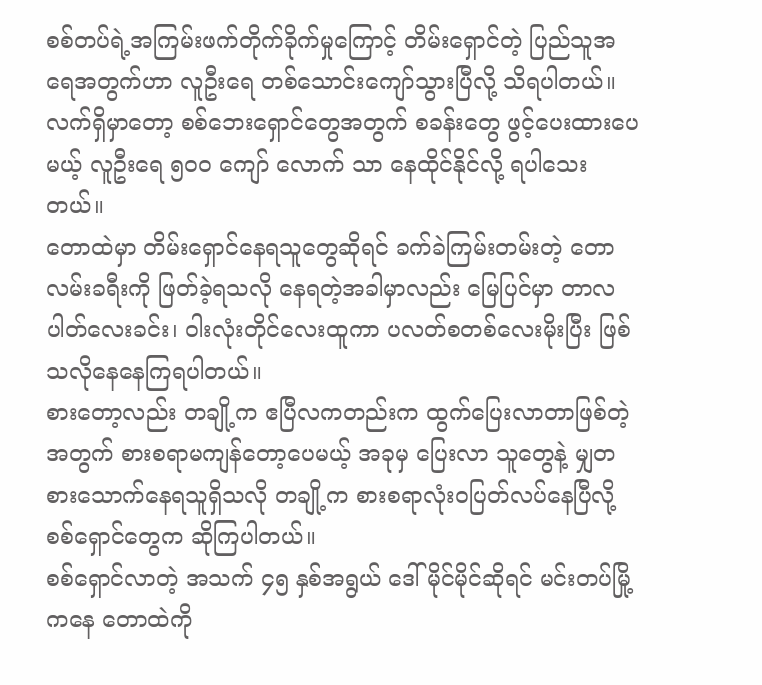စစ်တပ်ရဲ့အကြမ်းဖက်တိုက်ခိုက်မှုကြောင့် တိမ်းရှောင်တဲ့ ပြည်သူအရေအတွက်ဟာ လူဦးရေ တစ်သောင်းကျော်သွားပြီလို့ သိရပါတယ်။ လက်ရှိမှာတော့ စစ်ဘေးရှောင်တွေအတွက် စခန်းတွေ ဖွင့်ပေးထားပေမယ့် လူဦးရေ ၅၀၀ ကျော် လောက် သာ နေထိုင်နိုင်လို့ ရပါသေးတယ်။
တောထဲမှာ တိမ်းရှောင်နေရသူတွေဆိုရင် ခက်ခဲကြမ်းတမ်းတဲ့ တောလမ်းခရီးကို ဖြတ်ခဲ့ရသလို နေရတဲ့အခါမှာလည်း မြေပြင်မှာ တာလပါတ်လေးခင်း၊ ဝါးလုံးတိုင်လေးထူကာ ပလတ်စတစ်လေးမိုးပြီး ဖြစ်သလိုနေနေကြရပါတယ်။
စားတော့လည်း တချို့က ဧပြီလကတည်းက ထွက်ပြေးလာတာဖြစ်တဲ့အတွက် စားစရာမကျန်တော့ပေမယ့် အခုမှ ပြေးလာ သူတွေနဲ့ မျှတစားသောက်နေရသူရှိသလို တချို့က စားစရာလုံးဝပြတ်လပ်နေပြီလို့ စစ်ရှောင်တွေက ဆိုကြပါတယ်။
စစ်ရှောင်လာတဲ့ အသက် ၄၅ နှစ်အရွယ် ဒေါ်မိုင်မိုင်ဆိုရင် မင်းတပ်မြို့ကနေ တောထဲကို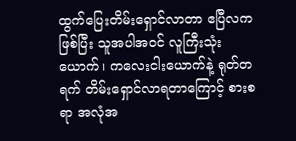ထွက်ပြေးတိမ်းရှောင်လာတာ ဧပြီလကဖြစ်ပြီး သူအပါအဝင် လူကြီးသုံးယောက်၊ ကလေးငါးယောက်နဲ့ ရုတ်တရက် တိမ်းရှောင်လာရတာကြောင့် စားစရာ အလုံအ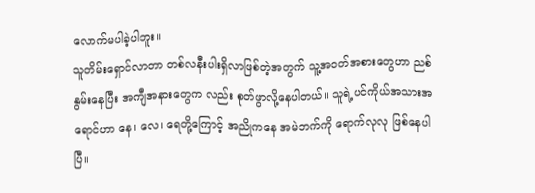လောက်မပါခဲ့ပါဘူး။
သူတိမ်းရှောင်လာတာ တစ်လနီးပါးရှိလာဖြစ်တဲ့အတွက် သူ့အဝတ်အစားတွေဟာ ညစ်နွမ်းနေပြီး အကျီအနားတွေက လည်း စုတ်ဖွာလို့နေပါတယ်။ သူရဲ့ပင်ကိုယ်အသားအရောင်ဟာ နေ၊ လေ၊ ရေတို့ကြောင့် အညိုကနေ အမဲဘက်ကို ရောက်လုလု ဖြစ်နေပါပြီ။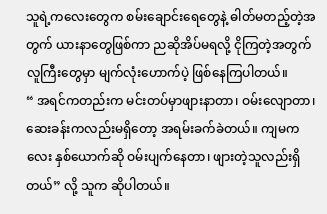သူရဲ့ကလေးတွေက စမ်းချောင်းရေတွေနဲ့ ဓါတ်မတည့်တဲ့အတွက် ယားနာတွေဖြစ်ကာ ညဆိုအိပ်မရလို့ ငိုကြတဲ့အတွက် လူကြီးတွေမှာ မျက်လုံးဟောက်ပဲ့ ဖြစ်နေကြပါတယ်။
“ အရင်ကတည်းက မင်းတပ်မှာဖျားနာတာ၊ ဝမ်းလျောတာ၊ ဆေးခန်းကလည်းမရှိတော့ အရမ်းခက်ခဲတယ်။ ကျမကလေး နှစ်ယောက်ဆို ဝမ်းပျက်နေတာ၊ ဖျားတဲ့သူလည်းရှိတယ်” လို့ သူက ဆိုပါတယ်။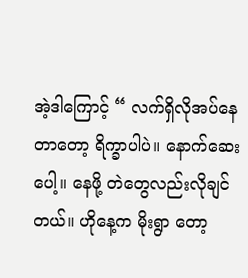အဲ့ဒါကြောင့် “ လက်ရှိလိုအပ်နေတာတော့ ရိက္ခာပါပဲ။ နောက်ဆေးပေါ့။ နေဖို့ တဲတွေလည်းလိုချင်တယ်။ ဟိုနေ့က မိုးရွာ တော့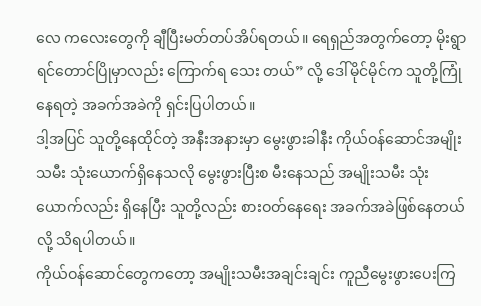လေ ကလေးတွေကို ချီပြီးမတ်တပ်အိပ်ရတယ်။ ရေရှည်အတွက်တော့ မိုးရွာရင်တောင်ပြိုမှာလည်း ကြောက်ရ သေး တယ်” လို့ ဒေါ်မိုင်မိုင်က သူတို့ကြုံနေရတဲ့ အခက်အခဲကို ရှင်းပြပါတယ်။
ဒါ့အပြင် သူတို့နေထိုင်တဲ့ အနီးအနားမှာ မွေးဖွားခါနီး ကိုယ်ဝန်ဆောင်အမျိုးသမီး သုံးယောက်ရှိနေသလို မွေးဖွားပြီးစ မီးနေသည် အမျိုးသမီး သုံးယောက်လည်း ရှိနေပြီး သူတို့လည်း စားဝတ်နေရေး အခက်အခဲဖြစ်နေတယ်လို့ သိရပါတယ်။
ကိုယ်ဝန်ဆောင်တွေကတော့ အမျိုးသမီးအချင်းချင်း ကူညီမွေးဖွားပေးကြ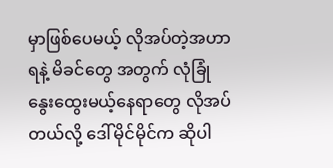မှာဖြစ်ပေမယ့် လိုအပ်တဲ့အဟာရနဲ့ မိခင်တွေ အတွက် လုံခြုံနွေးထွေးမယ့်နေရာတွေ လိုအပ်တယ်လို့ ဒေါ်မိုင်မိုင်က ဆိုပါ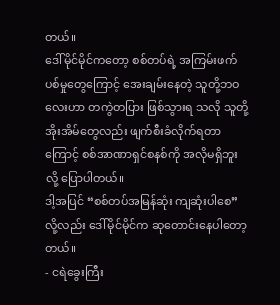တယ်။
ဒေါ်မိုင်မိုင်ကတော့ စစ်တပ်ရဲ့ အကြမ်းဖက်ပစ်မှုတွေကြောင့် အေးချမ်းနေတဲ့ သူတို့ဘဝလေးဟာ တကွဲတပြား ဖြစ်သွားရ သလို သူတို့အိုးအိမ်တွေလည်း ဖျက်စီးခံလိုက်ရတာကြောင့် စစ်အာဏာရှင်စနစ်ကို အလိုမရှိဘူးလို့ ပြောပါတယ်။
ဒါ့အပြင် “စစ်တပ်အမြန်ဆုံး ကျဆုံးပါစေ”လို့လည်း ဒေါ်မိုင်မိုင်က ဆုတောင်းနေပါတော့တယ်။
- ငရဲခွေးကြီး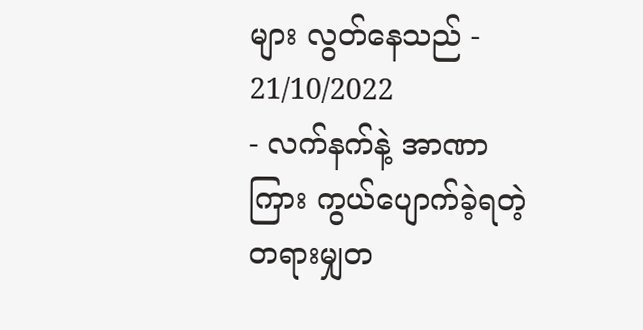များ လွတ်နေသည် - 21/10/2022
- လက်နက်နဲ့ အာဏာကြား ကွယ်ပျောက်ခဲ့ရတဲ့ တရားမျှတ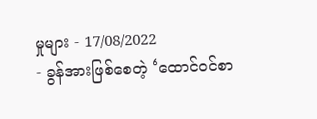မှုများ - 17/08/2022
- ခွန်အားဖြစ်စေတဲ့ ‘ထောင်ဝင်စာ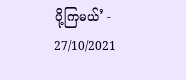ပို့ကြမယ်’ - 27/10/2021